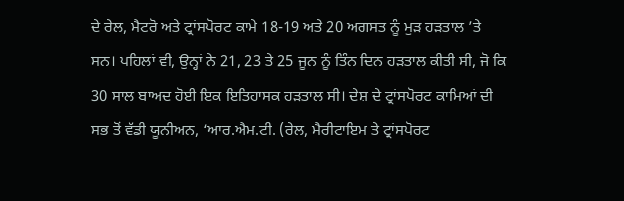ਦੇ ਰੇਲ, ਮੈਟਰੋ ਅਤੇ ਟ੍ਰਾਂਸਪੋਰਟ ਕਾਮੇ 18-19 ਅਤੇ 20 ਅਗਸਤ ਨੂੰ ਮੁੜ ਹੜਤਾਲ ’ਤੇ ਸਨ। ਪਹਿਲਾਂ ਵੀ, ਉਨ੍ਹਾਂ ਨੇ 21, 23 ਤੇ 25 ਜੂਨ ਨੂੰ ਤਿੰਨ ਦਿਨ ਹੜਤਾਲ ਕੀਤੀ ਸੀ, ਜੋ ਕਿ 30 ਸਾਲ ਬਾਅਦ ਹੋਈ ਇਕ ਇਤਿਹਾਸਕ ਹੜਤਾਲ ਸੀ। ਦੇਸ਼ ਦੇ ਟ੍ਰਾਂਸਪੋਰਟ ਕਾਮਿਆਂ ਦੀ ਸਭ ਤੋਂ ਵੱਡੀ ਯੂਨੀਅਨ, ‘ਆਰ.ਐਮ.ਟੀ. (ਰੇਲ, ਮੈਰੀਟਾਇਮ ਤੇ ਟ੍ਰਾਂਸਪੋਰਟ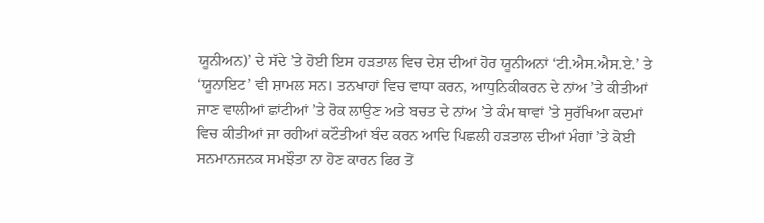ਯੂਨੀਅਨ)’ ਦੇ ਸੱਦੇ ’ਤੇ ਹੋਈ ਇਸ ਹੜਤਾਲ ਵਿਚ ਦੇਸ਼ ਦੀਆਂ ਹੋਰ ਯੂਨੀਅਨਾਂ ‘ਟੀ.ਐਸ.ਐਸ.ਏ.’ ਤੇ ‘ਯੂਨਾਇਟ’ ਵੀ ਸ਼ਾਮਲ ਸਨ। ਤਨਖਾਹਾਂ ਵਿਚ ਵਾਧਾ ਕਰਨ, ਆਧੁਨਿਕੀਕਰਨ ਦੇ ਨਾਂਅ ’ਤੇ ਕੀਤੀਆਂ ਜਾਣ ਵਾਲੀਆਂ ਛਾਂਟੀਆਂ ’ਤੇ ਰੋਕ ਲਾਉਣ ਅਤੇ ਬਚਤ ਦੇ ਨਾਂਅ ’ਤੇ ਕੰਮ ਥਾਵਾਂ ’ਤੇ ਸੁਰੱਖਿਆ ਕਦਮਾਂ ਵਿਚ ਕੀਤੀਆਂ ਜਾ ਰਹੀਆਂ ਕਟੌਤੀਆਂ ਬੰਦ ਕਰਨ ਆਦਿ ਪਿਛਲੀ ਹੜਤਾਲ ਦੀਆਂ ਮੰਗਾਂ ’ਤੇ ਕੋਈ ਸਨਮਾਨਜਨਕ ਸਮਝੌਤਾ ਨਾ ਹੋਣ ਕਾਰਨ ਫਿਰ ਤੋਂ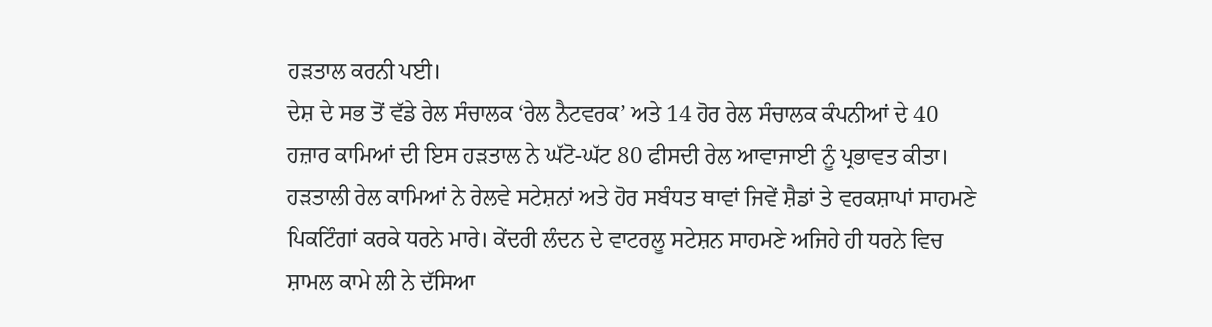ਹੜਤਾਲ ਕਰਨੀ ਪਈ।
ਦੇਸ਼ ਦੇ ਸਭ ਤੋਂ ਵੱਡੇ ਰੇਲ ਸੰਚਾਲਕ ‘ਰੇਲ ਨੈਟਵਰਕ’ ਅਤੇ 14 ਹੋਰ ਰੇਲ ਸੰਚਾਲਕ ਕੰਪਨੀਆਂ ਦੇ 40 ਹਜ਼ਾਰ ਕਾਮਿਆਂ ਦੀ ਇਸ ਹੜਤਾਲ ਨੇ ਘੱਟੋ-ਘੱਟ 80 ਫੀਸਦੀ ਰੇਲ ਆਵਾਜਾਈ ਨੂੰ ਪ੍ਰਭਾਵਤ ਕੀਤਾ।
ਹੜਤਾਲੀ ਰੇਲ ਕਾਮਿਆਂ ਨੇ ਰੇਲਵੇ ਸਟੇਸ਼ਨਾਂ ਅਤੇ ਹੋਰ ਸਬੰਧਤ ਥਾਵਾਂ ਜਿਵੇਂ ਸ਼ੈਡਾਂ ਤੇ ਵਰਕਸ਼ਾਪਾਂ ਸਾਹਮਣੇ ਪਿਕਟਿੰਗਾਂ ਕਰਕੇ ਧਰਨੇ ਮਾਰੇ। ਕੇਂਦਰੀ ਲੰਦਨ ਦੇ ਵਾਟਰਲੂ ਸਟੇਸ਼ਨ ਸਾਹਮਣੇ ਅਜਿਹੇ ਹੀ ਧਰਨੇ ਵਿਚ ਸ਼ਾਮਲ ਕਾਮੇ ਲੀ ਨੇ ਦੱਸਿਆ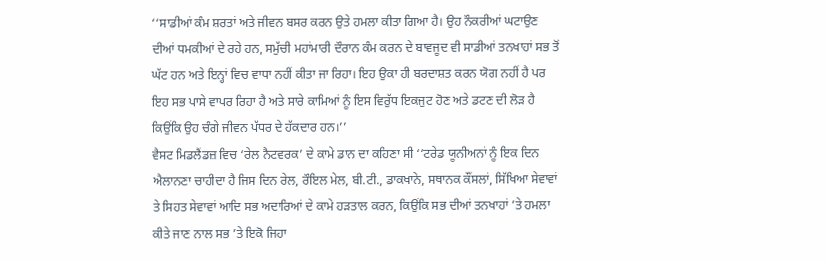‘‘ਸਾਡੀਆਂ ਕੰਮ ਸ਼ਰਤਾਂ ਅਤੇ ਜੀਵਨ ਬਸਰ ਕਰਨ ਉਤੇ ਹਮਲਾ ਕੀਤਾ ਗਿਆ ਹੈ। ਉਹ ਨੌਕਰੀਆਂ ਘਟਾਉਣ ਦੀਆਂ ਧਮਕੀਆਂ ਦੇ ਰਹੇ ਹਨ, ਸਮੁੱਚੀ ਮਹਾਂਮਾਰੀ ਦੌਰਾਨ ਕੰਮ ਕਰਨ ਦੇ ਬਾਵਜੂਦ ਵੀ ਸਾਡੀਆਂ ਤਨਖਾਹਾਂ ਸਭ ਤੋਂ ਘੱਟ ਹਨ ਅਤੇ ਇਨ੍ਹਾਂ ਵਿਚ ਵਾਧਾ ਨਹੀਂ ਕੀਤਾ ਜਾ ਰਿਹਾ। ਇਹ ਉਕਾ ਹੀ ਬਰਦਾਸ਼ਤ ਕਰਨ ਯੋਗ ਨਹੀਂ ਹੈ ਪਰ ਇਹ ਸਭ ਪਾਸੇ ਵਾਪਰ ਰਿਹਾ ਹੈ ਅਤੇ ਸਾਰੇ ਕਾਮਿਆਂ ਨੂੰ ਇਸ ਵਿਰੁੱਧ ਇਕਜੁਟ ਹੋਣ ਅਤੇ ਡਟਣ ਦੀ ਲੋੜ ਹੈ ਕਿਉਂਕਿ ਉਹ ਚੰਗੇ ਜੀਵਨ ਪੱਧਰ ਦੇ ਹੱਕਦਾਰ ਹਨ।’’
ਵੈਸਟ ਮਿਡਲੈਂਡਜ਼ ਵਿਚ ‘ਰੇਲ ਨੈਟਵਰਕ’ ਦੇ ਕਾਮੇ ਡਾਨ ਦਾ ਕਹਿਣਾ ਸੀ ‘‘ਟਰੇਡ ਯੂਨੀਅਨਾਂ ਨੂੰ ਇਕ ਦਿਨ ਐਲਾਨਣਾ ਚਾਹੀਦਾ ਹੈ ਜਿਸ ਦਿਨ ਰੇਲ, ਰੌਇਲ ਮੇਲ, ਬੀ.ਟੀ., ਡਾਕਖਾਨੇ, ਸਥਾਨਕ ਕੌਂਸਲਾਂ, ਸਿੱਖਿਆ ਸੇਵਾਵਾਂ ਤੇ ਸਿਹਤ ਸੇਵਾਵਾਂ ਆਦਿ ਸਭ ਅਦਾਰਿਆਂ ਦੇ ਕਾਮੇ ਹੜਤਾਲ ਕਰਨ, ਕਿਉਂਕਿ ਸਭ ਦੀਆਂ ਤਨਖਾਹਾਂ ’ਤੇ ਹਮਲਾ ਕੀਤੇ ਜਾਣ ਨਾਲ ਸਭ ’ਤੇ ਇਕੋ ਜਿਹਾ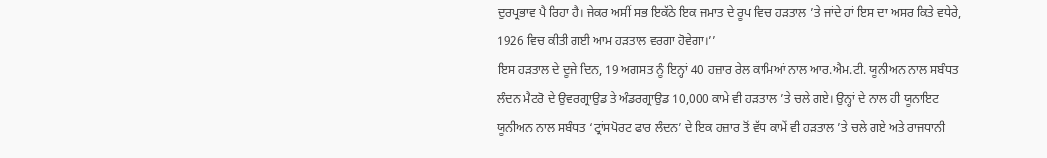ਦੁਰਪ੍ਰਭਾਵ ਪੈ ਰਿਹਾ ਹੈ। ਜੇਕਰ ਅਸੀਂ ਸਭ ਇਕੱਠੇ ਇਕ ਜਮਾਤ ਦੇ ਰੂਪ ਵਿਚ ਹੜਤਾਲ ’ਤੇ ਜਾਂਦੇ ਹਾਂ ਇਸ ਦਾ ਅਸਰ ਕਿਤੇ ਵਧੇਰੇ, 1926 ਵਿਚ ਕੀਤੀ ਗਈ ਆਮ ਹੜਤਾਲ ਵਰਗਾ ਹੋਵੇਗਾ।’’
ਇਸ ਹੜਤਾਲ ਦੇ ਦੂਜੇ ਦਿਨ, 19 ਅਗਸਤ ਨੂੰ ਇਨ੍ਹਾਂ 40 ਹਜ਼ਾਰ ਰੇਲ ਕਾਮਿਆਂ ਨਾਲ ਆਰ.ਐਮ.ਟੀ. ਯੂਨੀਅਨ ਨਾਲ ਸਬੰਧਤ ਲੰਦਨ ਮੈਟਰੋ ਦੇ ਉਵਰਗ੍ਰਾਉਡ ਤੇ ਅੰਡਰਗ੍ਰਾਉਡ 10,000 ਕਾਮੇ ਵੀ ਹੜਤਾਲ ’ਤੇ ਚਲੇ ਗਏ। ਉਨ੍ਹਾਂ ਦੇ ਨਾਲ ਹੀ ਯੂਨਾਇਟ ਯੂਨੀਅਨ ਨਾਲ ਸਬੰਧਤ ‘ਟ੍ਰਾਂਸਪੋਰਟ ਫਾਰ ਲੰਦਨ’ ਦੇ ਇਕ ਹਜ਼ਾਰ ਤੋਂ ਵੱਧ ਕਾਮੇਂ ਵੀ ਹੜਤਾਲ ’ਤੇ ਚਲੇ ਗਏ ਅਤੇ ਰਾਜਧਾਨੀ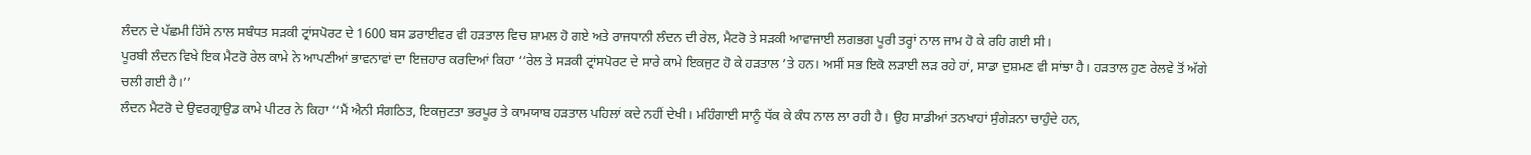ਲੰਦਨ ਦੇ ਪੱਛਮੀ ਹਿੱਸੇ ਨਾਲ ਸਬੰਧਤ ਸੜਕੀ ਟ੍ਰਾਂਸਪੋਰਟ ਦੇ 1600 ਬਸ ਡਰਾਈਵਰ ਵੀ ਹੜਤਾਲ ਵਿਚ ਸ਼ਾਮਲ ਹੋ ਗਏ ਅਤੇ ਰਾਜਧਾਨੀ ਲੰਦਨ ਦੀ ਰੇਲ, ਮੈਟਰੋ ਤੇ ਸੜਕੀ ਆਵਾਜਾਈ ਲਗਭਗ ਪੂਰੀ ਤਰ੍ਹਾਂ ਨਾਲ ਜਾਮ ਹੋ ਕੇ ਰਹਿ ਗਈ ਸੀ।
ਪੂਰਬੀ ਲੰਦਨ ਵਿਖੇ ਇਕ ਮੈਟਰੋ ਰੇਲ ਕਾਮੇ ਨੇ ਆਪਣੀਆਂ ਭਾਵਨਾਵਾਂ ਦਾ ਇਜ਼ਹਾਰ ਕਰਦਿਆਂ ਕਿਹਾ ‘‘ਰੇਲ ਤੇ ਸੜਕੀ ਟ੍ਰਾਂਸਪੋਰਟ ਦੇ ਸਾਰੇ ਕਾਮੇ ਇਕਜੁਟ ਹੋ ਕੇ ਹੜਤਾਲ ’ਤੇ ਹਨ। ਅਸੀਂ ਸਭ ਇਕੋ ਲੜਾਈ ਲੜ ਰਹੇ ਹਾਂ, ਸਾਡਾ ਦੁਸ਼ਮਣ ਵੀ ਸਾਂਝਾ ਹੈ। ਹੜਤਾਲ ਹੁਣ ਰੇਲਵੇ ਤੋਂ ਅੱਗੇ ਚਲੀ ਗਈ ਹੈ।’’
ਲੰਦਨ ਮੈਟਰੋ ਦੇ ਉਵਰਗ੍ਰਾਉਡ ਕਾਮੇ ਪੀਟਰ ਨੇ ਕਿਹਾ ‘‘ਮੈਂ ਐਨੀ ਸੰਗਠਿਤ, ਇਕਜੁਟਤਾ ਭਰਪੂਰ ਤੇ ਕਾਮਯਾਬ ਹੜਤਾਲ ਪਹਿਲਾਂ ਕਦੇ ਨਹੀਂ ਦੇਖੀ। ਮਹਿੰਗਾਈ ਸਾਨੂੰ ਧੱਕ ਕੇ ਕੰਧ ਨਾਲ ਲਾ ਰਹੀ ਹੈ। ਉਹ ਸਾਡੀਆਂ ਤਨਖਾਹਾਂ ਸੁੰਗੇੜਨਾ ਚਾਹੁੰਦੇ ਹਨ,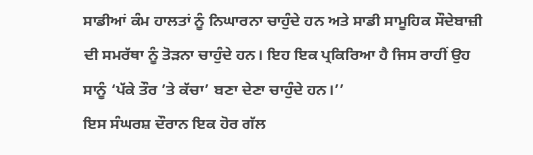ਸਾਡੀਆਂ ਕੰਮ ਹਾਲਤਾਂ ਨੂੰ ਨਿਘਾਰਨਾ ਚਾਹੁੰਦੇ ਹਨ ਅਤੇ ਸਾਡੀ ਸਾਮੂਹਿਕ ਸੌਦੇਬਾਜ਼ੀ ਦੀ ਸਮਰੱਥਾ ਨੂੰ ਤੋੜਨਾ ਚਾਹੁੰਦੇ ਹਨ। ਇਹ ਇਕ ਪ੍ਰਕਿਰਿਆ ਹੈ ਜਿਸ ਰਾਹੀਂ ਉਹ ਸਾਨੂੰ ‘ਪੱਕੇ ਤੌਰ ’ਤੇ ਕੱਚਾ’ ਬਣਾ ਦੇਣਾ ਚਾਹੁੰਦੇ ਹਨ।’’
ਇਸ ਸੰਘਰਸ਼ ਦੌਰਾਨ ਇਕ ਹੋਰ ਗੱਲ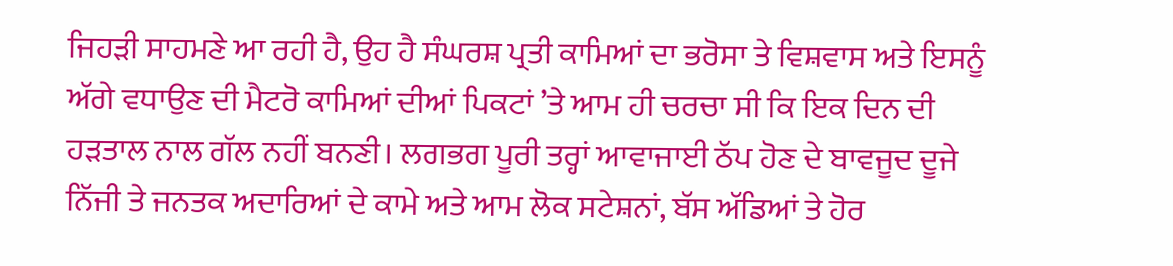ਜਿਹੜੀ ਸਾਹਮਣੇ ਆ ਰਹੀ ਹੈ, ਉਹ ਹੈ ਸੰਘਰਸ਼ ਪ੍ਰਤੀ ਕਾਮਿਆਂ ਦਾ ਭਰੋਸਾ ਤੇ ਵਿਸ਼ਵਾਸ ਅਤੇ ਇਸਨੂੰ ਅੱਗੇ ਵਧਾਉਣ ਦੀ ਮੈਟਰੋ ਕਾਮਿਆਂ ਦੀਆਂ ਪਿਕਟਾਂ ’ਤੇ ਆਮ ਹੀ ਚਰਚਾ ਸੀ ਕਿ ਇਕ ਦਿਨ ਦੀ ਹੜਤਾਲ ਨਾਲ ਗੱਲ ਨਹੀਂ ਬਨਣੀ। ਲਗਭਗ ਪੂਰੀ ਤਰ੍ਹਾਂ ਆਵਾਜਾਈ ਠੱਪ ਹੋਣ ਦੇ ਬਾਵਜੂਦ ਦੂਜੇ ਨਿੱਜੀ ਤੇ ਜਨਤਕ ਅਦਾਰਿਆਂ ਦੇ ਕਾਮੇ ਅਤੇ ਆਮ ਲੋਕ ਸਟੇਸ਼ਨਾਂ, ਬੱਸ ਅੱਡਿਆਂ ਤੇ ਹੋਰ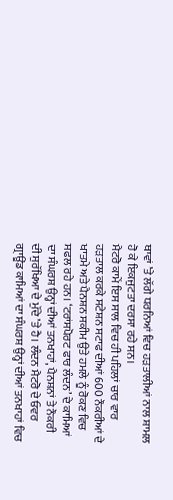ਥਾਵਾਂ ’ਤੇ ਲੱਗੇ ਧਰਨਿਆਂ ਵਿਚ ਹੜਤਾਲੀਆਂ ਨਾਲ ਸ਼ਾਮਲ ਹੋ ਕੇ ਇਕਜੁਟਤਾ ਦਰਸਾ ਰਹੇ ਸਨ।
ਮੈਟਰੋ ਕਾਮੇਂ ਇਸ ਸਾਲ ਵਿਚ ਹੀ ਪਹਿਲਾਂ ਚਾਰ ਵਾਰ ਹੜਤਾਲ ਕਰਕੇ ਸਟੇਸ਼ਨ ਸਟਾਫ ਦੀਆਂ 600 ਨੌਕਰੀਆਂ ਦੇ ਖਾਤਮੇ ਅਤੇ ਪੈਨਸ਼ਨ ਸਕੀਮ ਉਤੇ ਹਮਲੇ ਨੂੰ ਰੋਕਣ ਵਿਚ ਸਫਲ ਰਹੇ ਹਨ। ‘ਟਰਾਂਸਪੋਰਟ ਫਾਰ ਲੰਦਨ’ ਦੇ ਕਾਮਿਆਂ ਦਾ ਸੰਘਰਸ਼ ਉਨ੍ਹਾਂ ਦੀਆਂ ਤਨਖਾਹਾਂ, ਪੈਨਸ਼ਨਾਂ ਤੇ ਨੌਕਰੀ ਦੀ ਸੁਰੱਖਿਆ ਦੇ ਮੁੱਦੇ ’ਤੇ ਹੈ। ਲੰਦਨ ਮੈਟਰੋ ਦੇ ਓਵਰ ਗ੍ਰਾਊਂਡ ਕਾਮਿਆਂ ਦਾ ਸੰਘਰਸ਼ ਉਨ੍ਹਾਂ ਦੀਆਂ ਤਨਖਾਹਾਂ ਵਿਚ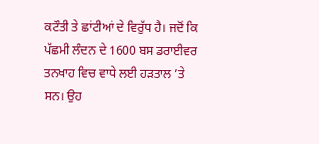ਕਟੌਤੀ ਤੇ ਛਾਂਟੀਆਂ ਦੇ ਵਿਰੁੱਧ ਹੈ। ਜਦੋਂ ਕਿ ਪੱਛਮੀ ਲੰਦਨ ਦੇ 1600 ਬਸ ਡਰਾਈਵਰ ਤਨਖਾਹ ਵਿਚ ਵਾਧੇ ਲਈ ਹੜਤਾਲ ’ਤੇ ਸਨ। ਉਹ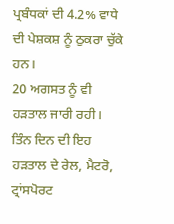ਪ੍ਰਬੰਧਕਾਂ ਦੀ 4.2% ਵਾਧੇ ਦੀ ਪੇਸ਼ਕਸ਼ ਨੂੰ ਠੁਕਰਾ ਚੁੱਕੇ ਹਨ।
20 ਅਗਸਤ ਨੂੰ ਵੀ ਹੜਤਾਲ ਜਾਰੀ ਰਹੀ। ਤਿੰਨ ਦਿਨ ਦੀ ਇਹ ਹੜਤਾਲ ਦੇ ਰੇਲ, ਮੈਟਰੋ, ਟ੍ਰਾਂਸਪੋਰਟ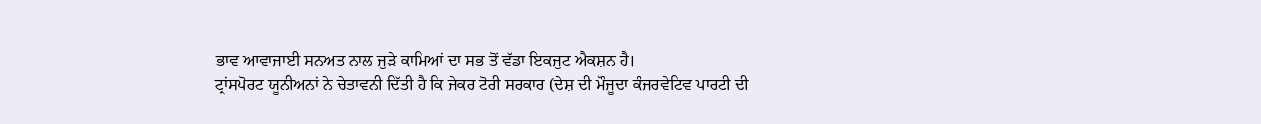ਭਾਵ ਆਵਾਜਾਈ ਸਨਅਤ ਨਾਲ ਜੁੜੇ ਕਾਮਿਆਂ ਦਾ ਸਭ ਤੋਂ ਵੱਡਾ ਇਕਜੁਟ ਐਕਸ਼ਨ ਹੈ।
ਟ੍ਰਾਂਸਪੋਰਟ ਯੂਨੀਅਨਾਂ ਨੇ ਚੇਤਾਵਨੀ ਦਿੱਤੀ ਹੈ ਕਿ ਜੇਕਰ ਟੋਰੀ ਸਰਕਾਰ (ਦੇਸ਼ ਦੀ ਮੌਜੂਦਾ ਕੰਜਰਵੇਟਿਵ ਪਾਰਟੀ ਦੀ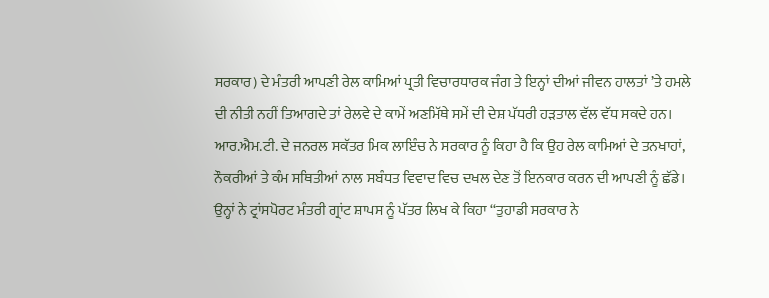ਸਰਕਾਰ) ਦੇ ਮੰਤਰੀ ਆਪਣੀ ਰੇਲ ਕਾਮਿਆਂ ਪ੍ਰਤੀ ਵਿਚਾਰਧਾਰਕ ਜੰਗ ਤੇ ਇਨ੍ਹਾਂ ਦੀਆਂ ਜੀਵਨ ਹਾਲਤਾਂ ’ਤੇ ਹਮਲੇ ਦੀ ਨੀਤੀ ਨਹੀਂ ਤਿਆਗਦੇ ਤਾਂ ਰੇਲਵੇ ਦੇ ਕਾਮੇਂ ਅਣਮਿੱਥੇ ਸਮੇਂ ਦੀ ਦੇਸ਼ ਪੱਧਰੀ ਹੜਤਾਲ ਵੱਲ ਵੱਧ ਸਕਦੇ ਹਨ।
ਆਰ.ਐਮ.ਟੀ. ਦੇ ਜਨਰਲ ਸਕੱਤਰ ਮਿਕ ਲਾਇੰਚ ਨੇ ਸਰਕਾਰ ਨੂੰ ਕਿਹਾ ਹੈ ਕਿ ਉਹ ਰੇਲ ਕਾਮਿਆਂ ਦੇ ਤਨਖਾਹਾਂ, ਨੌਕਰੀਆਂ ਤੇ ਕੰਮ ਸਥਿਤੀਆਂ ਨਾਲ ਸਬੰਧਤ ਵਿਵਾਦ ਵਿਚ ਦਖਲ ਦੇਣ ਤੋਂ ਇਨਕਾਰ ਕਰਨ ਦੀ ਆਪਣੀ ਨੂੰ ਛੱਡੇ।
ਉਨ੍ਹਾਂ ਨੇ ਟ੍ਰਾਂਸਪੋਰਟ ਮੰਤਰੀ ਗ੍ਰਾਂਟ ਸ਼ਾਪਸ ਨੂੰ ਪੱਤਰ ਲਿਖ ਕੇ ਕਿਹਾ ‘‘ਤੁਹਾਡੀ ਸਰਕਾਰ ਨੇ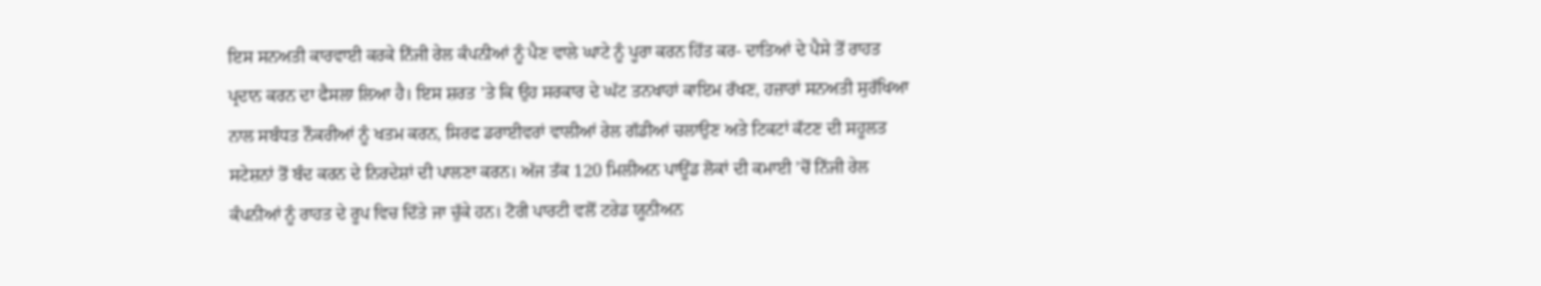ਇਸ ਸਨਅਤੀ ਕਾਰਵਾਈ ਕਰਕੇ ਨਿੱਜੀ ਰੇਲ ਕੰਪਨੀਆਂ ਨੂੰ ਪੈਣ ਵਾਲੇ ਘਾਟੇ ਨੂੰ ਪੂਰਾ ਕਰਨ ਹਿੱਤ ਕਰ- ਦਾਤਿਆਂ ਦੇ ਪੈਸੇ ਤੋਂ ਰਾਹਤ ਪ੍ਰਦਾਨ ਕਰਨ ਦਾ ਫੈਸਲਾ ਲਿਆ ਹੈ। ਇਸ ਸ਼ਰਤ ’ਤੇ ਕਿ ਉਹ ਸਰਕਾਰ ਦੇ ਘੱਟ ਤਨਖਾਹਾਂ ਕਾਇਮ ਰੱਖਣ, ਹਜ਼ਾਰਾਂ ਸਨਅਤੀ ਸੁਰੱਖਿਆ ਨਾਲ ਸਬੰਧਤ ਨੌਕਰੀਆਂ ਨੂੰ ਖਤਮ ਕਰਨ, ਸਿਰਫ ਡਰਾਈਵਰਾਂ ਵਾਲੀਆਂ ਰੇਲ ਗੱਡੀਆਂ ਚਲਾਉਣ ਅਤੇ ਟਿਕਟਾਂ ਕੱਟਣ ਦੀ ਸਹੂਲਤ ਸਟੇਸ਼ਨਾਂ ਤੋਂ ਬੰਦ ਕਰਨ ਦੇ ਨਿਰਦੇਸ਼ਾਂ ਦੀ ਪਾਲਣਾ ਕਰਨ। ਅੱਜ ਤੱਕ 120 ਮਿਲੀਅਨ ਪਾਊਂਡ ਲੋਕਾਂ ਦੀ ਕਮਾਈ ’ਚੋਂ ਨਿੱਜੀ ਰੇਲ ਕੰਪਨੀਆਂ ਨੂੰ ਰਾਹਤ ਦੇ ਰੂਪ ਵਿਚ ਦਿੱਤੇ ਜਾ ਚੁੱਕੇ ਹਨ। ਟੋਰੀ ਪਾਰਟੀ ਵਲੋਂ ਟਰੇਡ ਯੂਨੀਅਨ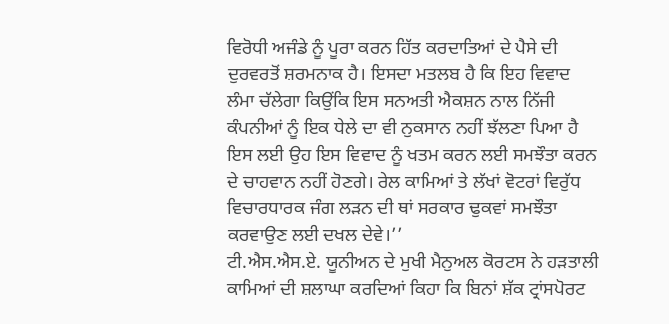ਵਿਰੋਧੀ ਅਜੰਡੇ ਨੂੰ ਪੂਰਾ ਕਰਨ ਹਿੱਤ ਕਰਦਾਤਿਆਂ ਦੇ ਪੈਸੇ ਦੀ ਦੁਰਵਰਤੋਂ ਸ਼ਰਮਨਾਕ ਹੈ। ਇਸਦਾ ਮਤਲਬ ਹੈ ਕਿ ਇਹ ਵਿਵਾਦ ਲੰਮਾ ਚੱਲੇਗਾ ਕਿਉਂਕਿ ਇਸ ਸਨਅਤੀ ਐਕਸ਼ਨ ਨਾਲ ਨਿੱਜੀ ਕੰਪਨੀਆਂ ਨੂੰ ਇਕ ਧੇਲੇ ਦਾ ਵੀ ਨੁਕਸਾਨ ਨਹੀਂ ਝੱਲਣਾ ਪਿਆ ਹੈ ਇਸ ਲਈ ਉਹ ਇਸ ਵਿਵਾਦ ਨੂੰ ਖਤਮ ਕਰਨ ਲਈ ਸਮਝੌਤਾ ਕਰਨ ਦੇ ਚਾਹਵਾਨ ਨਹੀਂ ਹੋਣਗੇ। ਰੇਲ ਕਾਮਿਆਂ ਤੇ ਲੱਖਾਂ ਵੋਟਰਾਂ ਵਿਰੁੱਧ ਵਿਚਾਰਧਾਰਕ ਜੰਗ ਲੜਨ ਦੀ ਥਾਂ ਸਰਕਾਰ ਢੁਕਵਾਂ ਸਮਝੌਤਾ ਕਰਵਾਉਣ ਲਈ ਦਖਲ ਦੇਵੇ।’’
ਟੀ.ਐਸ.ਐਸ.ਏ. ਯੂਨੀਅਨ ਦੇ ਮੁਖੀ ਮੈਨੁਅਲ ਕੋਰਟਸ ਨੇ ਹੜਤਾਲੀ ਕਾਮਿਆਂ ਦੀ ਸ਼ਲਾਘਾ ਕਰਦਿਆਂ ਕਿਹਾ ਕਿ ਬਿਨਾਂ ਸ਼ੱਕ ਟ੍ਰਾਂਸਪੋਰਟ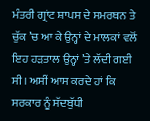ਮੰਤਰੀ ਗ੍ਰਾਂਟ ਸ਼ਾਪਸ ਦੇ ਸਮਰਥਨ ਤੇ ਚੁੱਕ ’ਚ ਆ ਕੇ ਉਨ੍ਹਾਂ ਦੇ ਮਾਲਕਾਂ ਵਲੋਂ ਇਹ ਹੜਤਾਲ ਉਨ੍ਹਾਂ ’ਤੇ ਲੱਦੀ ਗਈ ਸੀ। ਅਸੀਂ ਆਸ ਕਰਦੇ ਹਾਂ ਕਿ ਸਰਕਾਰ ਨੂੰ ਸੱਦਬੁੱਧੀ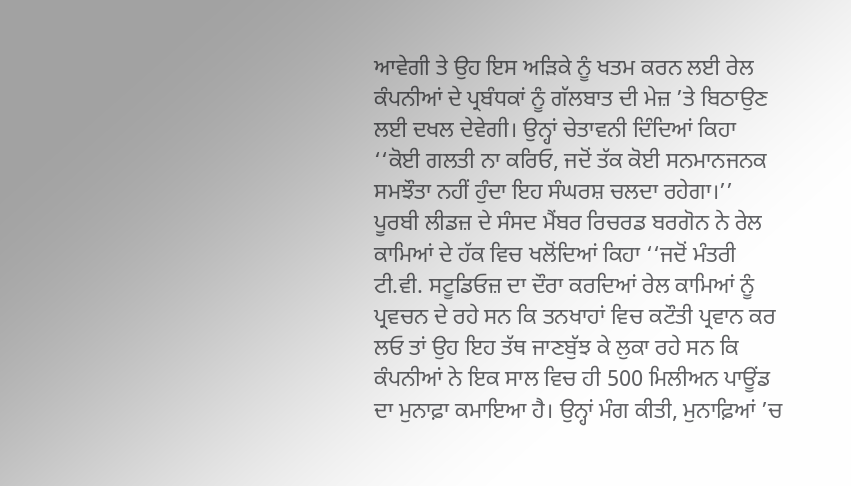ਆਵੇਗੀ ਤੇ ਉਹ ਇਸ ਅੜਿਕੇ ਨੂੰ ਖਤਮ ਕਰਨ ਲਈ ਰੇਲ ਕੰਪਨੀਆਂ ਦੇ ਪ੍ਰਬੰਧਕਾਂ ਨੂੰ ਗੱਲਬਾਤ ਦੀ ਮੇਜ਼ ’ਤੇ ਬਿਠਾਉਣ ਲਈ ਦਖਲ ਦੇਵੇਗੀ। ਉਨ੍ਹਾਂ ਚੇਤਾਵਨੀ ਦਿੰਦਿਆਂ ਕਿਹਾ ‘‘ਕੋਈ ਗਲਤੀ ਨਾ ਕਰਿਓ, ਜਦੋਂ ਤੱਕ ਕੋਈ ਸਨਮਾਨਜਨਕ ਸਮਝੌਤਾ ਨਹੀਂ ਹੁੰਦਾ ਇਹ ਸੰਘਰਸ਼ ਚਲਦਾ ਰਹੇਗਾ।’’
ਪੂਰਬੀ ਲੀਡਜ਼ ਦੇ ਸੰਸਦ ਮੈਂਬਰ ਰਿਚਰਡ ਬਰਗੋਨ ਨੇ ਰੇਲ ਕਾਮਿਆਂ ਦੇ ਹੱਕ ਵਿਚ ਖਲੋਂਦਿਆਂ ਕਿਹਾ ‘‘ਜਦੋਂ ਮੰਤਰੀ ਟੀ.ਵੀ. ਸਟੂਡਿਓਜ਼ ਦਾ ਦੌਰਾ ਕਰਦਿਆਂ ਰੇਲ ਕਾਮਿਆਂ ਨੂੰ ਪ੍ਰਵਚਨ ਦੇ ਰਹੇ ਸਨ ਕਿ ਤਨਖਾਹਾਂ ਵਿਚ ਕਟੌਤੀ ਪ੍ਰਵਾਨ ਕਰ ਲਓ ਤਾਂ ਉਹ ਇਹ ਤੱਥ ਜਾਣਬੁੱਝ ਕੇ ਲੁਕਾ ਰਹੇ ਸਨ ਕਿ ਕੰਪਨੀਆਂ ਨੇ ਇਕ ਸਾਲ ਵਿਚ ਹੀ 500 ਮਿਲੀਅਨ ਪਾਊਂਡ ਦਾ ਮੁਨਾਫ਼ਾ ਕਮਾਇਆ ਹੈ। ਉਨ੍ਹਾਂ ਮੰਗ ਕੀਤੀ, ਮੁਨਾਫ਼ਿਆਂ ’ਚ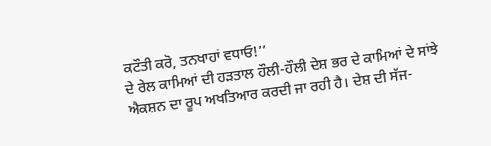ਕਟੌਤੀ ਕਰੋ, ਤਨਖਾਹਾਂ ਵਧਾਓ!’’
ਦੇ ਰੇਲ ਕਾਮਿਆਂ ਦੀ ਹੜਤਾਲ ਹੌਲੀ-ਹੌਲੀ ਦੇਸ਼ ਭਰ ਦੇ ਕਾਮਿਆਂ ਦੇ ਸਾਂਝੇ ਐਕਸ਼ਨ ਦਾ ਰੂਪ ਅਖਤਿਆਰ ਕਰਦੀ ਜਾ ਰਹੀ ਹੈ। ਦੇਸ਼ ਦੀ ਸੱਜ-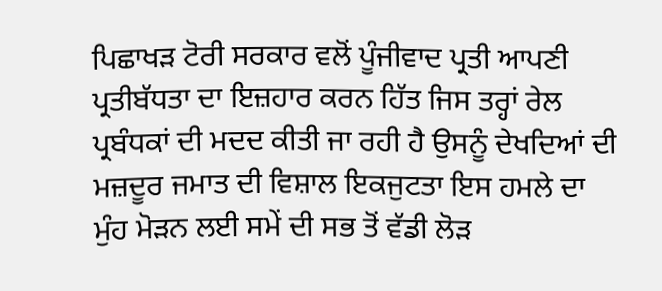ਪਿਛਾਖੜ ਟੋਰੀ ਸਰਕਾਰ ਵਲੋਂ ਪੂੰਜੀਵਾਦ ਪ੍ਰਤੀ ਆਪਣੀ ਪ੍ਰਤੀਬੱਧਤਾ ਦਾ ਇਜ਼ਹਾਰ ਕਰਨ ਹਿੱਤ ਜਿਸ ਤਰ੍ਹਾਂ ਰੇਲ ਪ੍ਰਬੰਧਕਾਂ ਦੀ ਮਦਦ ਕੀਤੀ ਜਾ ਰਹੀ ਹੈ ਉਸਨੂੰ ਦੇਖਦਿਆਂ ਦੀ ਮਜ਼ਦੂਰ ਜਮਾਤ ਦੀ ਵਿਸ਼ਾਲ ਇਕਜੁਟਤਾ ਇਸ ਹਮਲੇ ਦਾ ਮੁੰਹ ਮੋੜਨ ਲਈ ਸਮੇਂ ਦੀ ਸਭ ਤੋਂ ਵੱਡੀ ਲੋੜ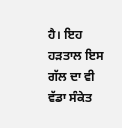ਹੈ। ਇਹ ਹੜਤਾਲ ਇਸ ਗੱਲ ਦਾ ਵੀ ਵੱਡਾ ਸੰਕੇਤ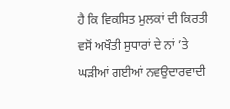ਹੈ ਕਿ ਵਿਕਸਿਤ ਮੁਲਕਾਂ ਦੀ ਕਿਰਤੀ ਵਸੋਂ ਅਖੌਤੀ ਸੁਧਾਰਾਂ ਦੇ ਨਾਂ ’ਤੇ ਘੜੀਆਂ ਗਈਆਂ ਨਵਉਦਾਰਵਾਦੀ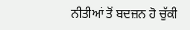ਨੀਤੀਆਂ ਤੋਂ ਬਦਜ਼ਨ ਹੋ ਚੁੱਕੀ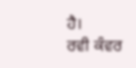ਹੈ।
ਰਵੀ ਕੰਵਰ